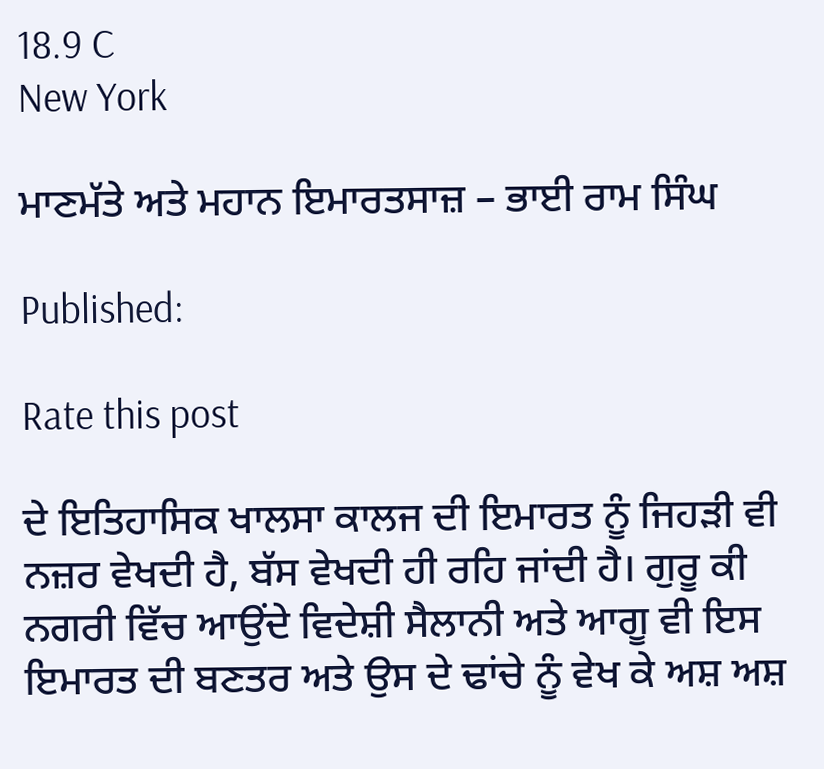18.9 C
New York

ਮਾਣਮੱਤੇ ਅਤੇ ਮਹਾਨ ਇਮਾਰਤਸਾਜ਼ – ਭਾਈ ਰਾਮ ਸਿੰਘ

Published:

Rate this post

ਦੇ ਇਤਿਹਾਸਿਕ ਖਾਲਸਾ ਕਾਲਜ ਦੀ ਇਮਾਰਤ ਨੂੰ ਜਿਹੜੀ ਵੀ ਨਜ਼ਰ ਵੇਖਦੀ ਹੈ, ਬੱਸ ਵੇਖਦੀ ਹੀ ਰਹਿ ਜਾਂਦੀ ਹੈ। ਗੁਰੂ ਕੀ ਨਗਰੀ ਵਿੱਚ ਆਉਂਦੇ ਵਿਦੇਸ਼ੀ ਸੈਲਾਨੀ ਅਤੇ ਆਗੂ ਵੀ ਇਸ ਇਮਾਰਤ ਦੀ ਬਣਤਰ ਅਤੇ ਉਸ ਦੇ ਢਾਂਚੇ ਨੂੰ ਵੇਖ ਕੇ ਅਸ਼ ਅਸ਼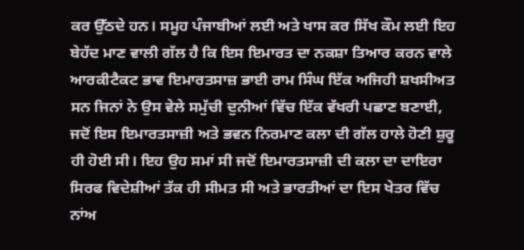ਕਰ ਉੱਠਦੇ ਹਨ। ਸਮੂਹ ਪੰਜਾਬੀਆਂ ਲਈ ਅਤੇ ਖਾਸ ਕਰ ਸਿੱਖ ਕੌਮ ਲਈ ਇਹ ਬੇਹੱਦ ਮਾਣ ਵਾਲੀ ਗੱਲ ਹੈ ਕਿ ਇਸ ਇਮਾਰਤ ਦਾ ਨਕਸ਼ਾ ਤਿਆਰ ਕਰਨ ਵਾਲੇ ਆਰਕੀਟੈਕਟ ਭਾਵ ਇਮਾਰਤਸਾਜ਼ ਭਾਈ ਰਾਮ ਸਿੰਘ ਇੱਕ ਅਜਿਹੀ ਸ਼ਖਸੀਅਤ ਸਨ ਜਿਨਾਂ ਨੇ ਉਸ ਵੇਲੇ ਸਮੁੱਚੀ ਦੁਨੀਆਂ ਵਿੱਚ ਇੱਕ ਵੱਖਰੀ ਪਛਾਣ ਬਣਾਈ, ਜਦੋਂ ਇਸ ਇਮਾਰਤਸਾਜ਼ੀ ਅਤੇ ਭਵਨ ਨਿਰਮਾਣ ਕਲਾ ਦੀ ਗੱਲ ਹਾਲੇ ਹੋਣੀ ਸ਼ੁਰੂ ਹੀ ਹੋਈ ਸੀ। ਇਹ ਉਹ ਸਮਾਂ ਸੀ ਜਦੋਂ ਇਮਾਰਤਸਾਜ਼ੀ ਦੀ ਕਲਾ ਦਾ ਦਾਇਰਾ ਸਿਰਫ ਵਿਦੇਸ਼ੀਆਂ ਤੱਕ ਹੀ ਸੀਮਤ ਸੀ ਅਤੇ ਭਾਰਤੀਆਂ ਦਾ ਇਸ ਖੇਤਰ ਵਿੱਚ ਨਾਂਅ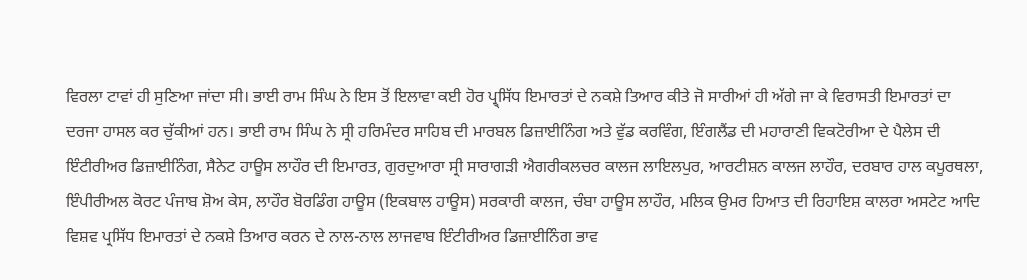ਵਿਰਲਾ ਟਾਵਾਂ ਹੀ ਸੁਣਿਆ ਜਾਂਦਾ ਸੀ। ਭਾਈ ਰਾਮ ਸਿੰਘ ਨੇ ਇਸ ਤੋਂ ਇਲਾਵਾ ਕਈ ਹੋਰ ਪ੍ਰ੍ਸਿੱਧ ਇਮਾਰਤਾਂ ਦੇ ਨਕਸ਼ੇ ਤਿਆਰ ਕੀਤੇ ਜੋ ਸਾਰੀਆਂ ਹੀ ਅੱਗੇ ਜਾ ਕੇ ਵਿਰਾਸਤੀ ਇਮਾਰਤਾਂ ਦਾ ਦਰਜਾ ਹਾਸਲ ਕਰ ਚੁੱਕੀਆਂ ਹਨ। ਭਾਈ ਰਾਮ ਸਿੰਘ ਨੇ ਸ੍ਰੀ ਹਰਿਮੰਦਰ ਸਾਹਿਬ ਦੀ ਮਾਰਬਲ ਡਿਜ਼ਾਈਨਿੰਗ ਅਤੇ ਵੁੱਡ ਕਰਵਿੰਗ, ਇੰਗਲੈਂਡ ਦੀ ਮਹਾਰਾਣੀ ਵਿਕਟੋਰੀਆ ਦੇ ਪੈਲੇਸ ਦੀ ਇੰਟੀਰੀਅਰ ਡਿਜ਼ਾਈਨਿੰਗ, ਸੈਨੇਟ ਹਾਊਸ ਲਾਹੌਰ ਦੀ ਇਮਾਰਤ, ਗੁਰਦੁਆਰਾ ਸ੍ਰੀ ਸਾਰਾਗੜੀ ਐਗਰੀਕਲਚਰ ਕਾਲਜ ਲਾਇਲਪੁਰ, ਆਰਟੀਸ਼ਨ ਕਾਲਜ ਲਾਹੌਰ, ਦਰਬਾਰ ਹਾਲ ਕਪੂਰਥਲਾ, ਇੰਪੀਰੀਅਲ ਕੋਰਟ ਪੰਜਾਬ ਸ਼ੋਅ ਕੇਸ, ਲਾਹੌਰ ਬੋਰਡਿੰਗ ਹਾਊਸ (ਇਕਬਾਲ ਹਾਊਸ) ਸਰਕਾਰੀ ਕਾਲਜ, ਚੰਬਾ ਹਾਊਸ ਲਾਹੌਰ, ਮਲਿਕ ਉਮਰ ਹਿਆਤ ਦੀ ਰਿਹਾਇਸ਼ ਕਾਲਰਾ ਅਸਟੇਟ ਆਦਿ ਵਿਸ਼ਵ ਪ੍ਰਸਿੱਧ ਇਮਾਰਤਾਂ ਦੇ ਨਕਸ਼ੇ ਤਿਆਰ ਕਰਨ ਦੇ ਨਾਲ-ਨਾਲ ਲਾਜਵਾਬ ਇੰਟੀਰੀਅਰ ਡਿਜ਼ਾਈਨਿੰਗ ਭਾਵ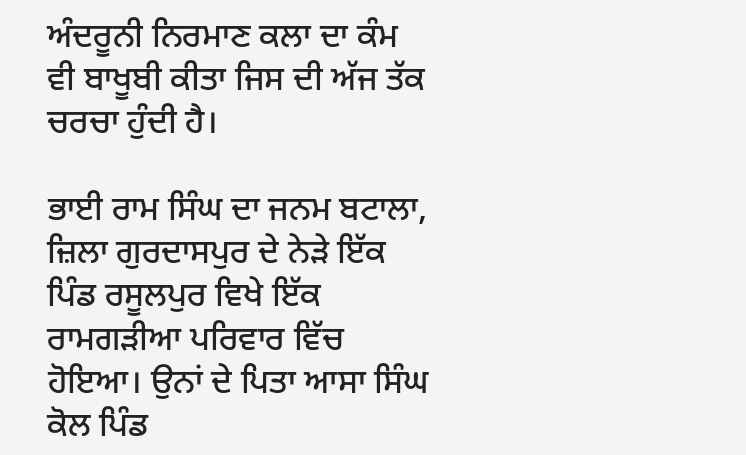ਅੰਦਰੂਨੀ ਨਿਰਮਾਣ ਕਲਾ ਦਾ ਕੰਮ ਵੀ ਬਾਖੂਬੀ ਕੀਤਾ ਜਿਸ ਦੀ ਅੱਜ ਤੱਕ ਚਰਚਾ ਹੁੰਦੀ ਹੈ।

ਭਾਈ ਰਾਮ ਸਿੰਘ ਦਾ ਜਨਮ ਬਟਾਲਾ, ਜ਼ਿਲਾ ਗੁਰਦਾਸਪੁਰ ਦੇ ਨੇੜੇ ਇੱਕ ਪਿੰਡ ਰਸੂਲਪੁਰ ਵਿਖੇ ਇੱਕ ਰਾਮਗੜੀਆ ਪਰਿਵਾਰ ਵਿੱਚ ਹੋਇਆ। ਉਨਾਂ ਦੇ ਪਿਤਾ ਆਸਾ ਸਿੰਘ ਕੋਲ ਪਿੰਡ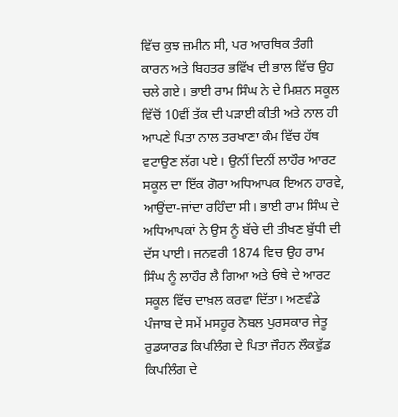ਵਿੱਚ ਕੁਝ ਜ਼ਮੀਨ ਸੀ, ਪਰ ਆਰਥਿਕ ਤੰਗੀ ਕਾਰਨ ਅਤੇ ਬਿਹਤਰ ਭਵਿੱਖ ਦੀ ਭਾਲ ਵਿੱਚ ਉਹ ਚਲੇ ਗਏ। ਭਾਈ ਰਾਮ ਸਿੰਘ ਨੇ ਦੇ ਮਿਸ਼ਨ ਸਕੂਲ ਵਿੱਚੋਂ 10ਵੀਂ ਤੱਕ ਦੀ ਪੜਾਈ ਕੀਤੀ ਅਤੇ ਨਾਲ ਹੀ ਆਪਣੇ ਪਿਤਾ ਨਾਲ ਤਰਖਾਣਾ ਕੰਮ ਵਿੱਚ ਹੱਥ ਵਟਾਉਣ ਲੱਗ ਪਏ। ਉਨੀਂ ਦਿਨੀਂ ਲਾਹੌਰ ਆਰਟ ਸਕੂਲ ਦਾ ਇੱਕ ਗੋਰਾ ਅਧਿਆਪਕ ਇਅਨ ਹਾਰਵੇ, ਆਉਂਦਾ-ਜਾਂਦਾ ਰਹਿੰਦਾ ਸੀ। ਭਾਈ ਰਾਮ ਸਿੰਘ ਦੇ ਅਧਿਆਪਕਾਂ ਨੇ ਉਸ ਨੂੰ ਬੱਚੇ ਦੀ ਤੀਖਣ ਬੁੱਧੀ ਦੀ ਦੱਸ ਪਾਈ। ਜਨਵਰੀ 1874 ਵਿਚ ਉਹ ਰਾਮ ਸਿੰਘ ਨੂੰ ਲਾਹੌਰ ਲੈ ਗਿਆ ਅਤੇ ਓਥੇ ਦੇ ਆਰਟ ਸਕੂਲ ਵਿੱਚ ਦਾਖ਼ਲ ਕਰਵਾ ਦਿੱਤਾ। ਅਣਵੰਡੇ ਪੰਜਾਬ ਦੇ ਸਮੇਂ ਮਸਹੂਰ ਨੋਬਲ ਪੁਰਸਕਾਰ ਜੇਤੂ ਰੁਡਯਾਰਡ ਕਿਪਲਿੰਗ ਦੇ ਪਿਤਾ ਜੌਹਨ ਲੌਕਵੁੱਡ ਕਿਪਲਿੰਗ ਦੇ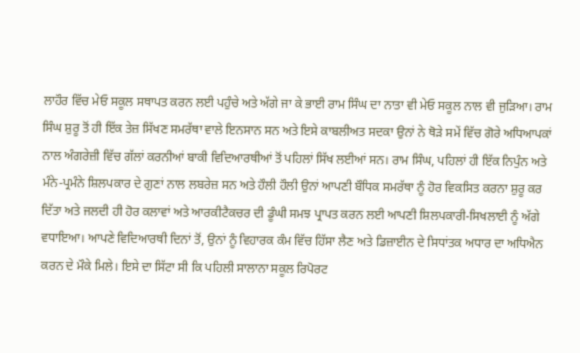ਲਾਹੌਰ ਵਿੱਚ ਮੇਓ ਸਕੂਲ ਸਥਾਪਤ ਕਰਨ ਲਈ ਪਹੁੰਚੇ ਅਤੇ ਅੱਗੇ ਜਾ ਕੇ ਭਾਈ ਰਾਮ ਸਿੰਘ ਦਾ ਨਾਤਾ ਵੀ ਮੇਓ ਸਕੂਲ ਨਾਲ ਵੀ ਜੁੜਿਆ। ਰਾਮ ਸਿੰਘ ਸ਼ੁਰੂ ਤੋਂ ਹੀ ਇੱਕ ਤੇਜ਼ ਸਿੱਖਣ ਸਮਰੱਥਾ ਵਾਲੇ ਇਨਸਾਨ ਸਨ ਅਤੇ ਇਸੇ ਕਾਬਲੀਅਤ ਸਦਕਾ ਉਨਾਂ ਨੇ ਥੋੜੇ ਸਮੇਂ ਵਿੱਚ ਗੋਰੇ ਅਧਿਆਪਕਾਂ ਨਾਲ ਅੰਗਰੇਜ਼ੀ ਵਿੱਚ ਗੱਲਾਂ ਕਰਨੀਆਂ ਬਾਕੀ ਵਿਦਿਆਰਥੀਆਂ ਤੋਂ ਪਹਿਲਾਂ ਸਿੱਖ ਲਈਆਂ ਸਨ। ਰਾਮ ਸਿੰਘ, ਪਹਿਲਾਂ ਹੀ ਇੱਕ ਨਿਪੁੰਨ ਅਤੇ ਮੰਨੇ-ਪ੍ਰਮੰਨੇ ਸ਼ਿਲਪਕਾਰ ਦੇ ਗੁਣਾਂ ਨਾਲ ਲਬਰੇਜ਼ ਸਨ ਅਤੇ ਹੌਲੀ ਹੌਲੀ ਉਨਾਂ ਆਪਣੀ ਬੌਧਿਕ ਸਮਰੱਥਾ ਨੂੰ ਹੋਰ ਵਿਕਸਿਤ ਕਰਨਾ ਸ਼ੁਰੂ ਕਰ ਦਿੱਤਾ ਅਤੇ ਜਲਦੀ ਹੀ ਹੋਰ ਕਲਾਵਾਂ ਅਤੇ ਆਰਕੀਟੈਕਚਰ ਦੀ ਡੂੰਘੀ ਸਮਝ ਪ੍ਰਾਪਤ ਕਰਨ ਲਈ ਆਪਣੀ ਸ਼ਿਲਪਕਾਰੀ-ਸਿਖਲਾਈ ਨੂੰ ਅੱਗੇ ਵਧਾਇਆ। ਆਪਣੇ ਵਿਦਿਆਰਥੀ ਦਿਨਾਂ ਤੋਂ, ਉਨਾਂ ਨੂੰ ਵਿਹਾਰਕ ਕੰਮ ਵਿੱਚ ਹਿੱਸਾ ਲੈਣ ਅਤੇ ਡਿਜ਼ਾਈਨ ਦੇ ਸਿਧਾਂਤਕ ਅਧਾਰ ਦਾ ਅਧਿਐਨ ਕਰਨ ਦੇ ਮੌਕੇ ਮਿਲੇ। ਇਸੇ ਦਾ ਸਿੱਟਾ ਸੀ ਕਿ ਪਹਿਲੀ ਸਾਲਾਨਾ ਸਕੂਲ ਰਿਪੋਰਟ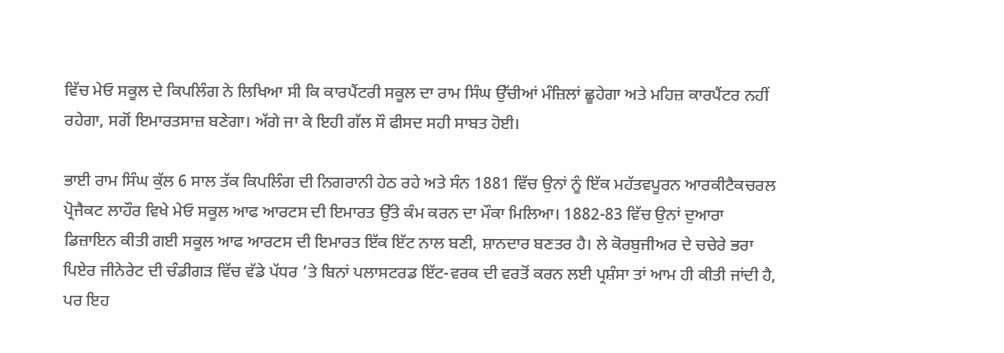ਵਿੱਚ ਮੇਓ ਸਕੂਲ ਦੇ ਕਿਪਲਿੰਗ ਨੇ ਲਿਖਿਆ ਸੀ ਕਿ ਕਾਰਪੈਂਟਰੀ ਸਕੂਲ ਦਾ ਰਾਮ ਸਿੰਘ ਉੱਚੀਆਂ ਮੰਜ਼ਿਲਾਂ ਛੂਹੇਗਾ ਅਤੇ ਮਹਿਜ਼ ਕਾਰਪੈਂਟਰ ਨਹੀਂ ਰਹੇਗਾ, ਸਗੋਂ ਇਮਾਰਤਸਾਜ਼ ਬਣੇਗਾ। ਅੱਗੇ ਜਾ ਕੇ ਇਹੀ ਗੱਲ ਸੌ ਫੀਸਦ ਸਹੀ ਸਾਬਤ ਹੋਈ।

ਭਾਈ ਰਾਮ ਸਿੰਘ ਕੁੱਲ 6 ਸਾਲ ਤੱਕ ਕਿਪਲਿੰਗ ਦੀ ਨਿਗਰਾਨੀ ਹੇਠ ਰਹੇ ਅਤੇ ਸੰਨ 1881 ਵਿੱਚ ਉਨਾਂ ਨੂੰ ਇੱਕ ਮਹੱਤਵਪੂਰਨ ਆਰਕੀਟੈਕਚਰਲ ਪ੍ਰੋਜੈਕਟ ਲਾਹੌਰ ਵਿਖੇ ਮੇਓ ਸਕੂਲ ਆਫ ਆਰਟਸ ਦੀ ਇਮਾਰਤ ਉੱਤੇ ਕੰਮ ਕਰਨ ਦਾ ਮੌਕਾ ਮਿਲਿਆ। 1882-83 ਵਿੱਚ ਉਨਾਂ ਦੁਆਰਾ ਡਿਜ਼ਾਇਨ ਕੀਤੀ ਗਈ ਸਕੂਲ ਆਫ ਆਰਟਸ ਦੀ ਇਮਾਰਤ ਇੱਕ ਇੱਟ ਨਾਲ ਬਣੀ, ਸ਼ਾਨਦਾਰ ਬਣਤਰ ਹੈ। ਲੇ ਕੋਰਬੁਜੀਅਰ ਦੇ ਚਚੇਰੇ ਭਰਾ ਪਿਏਰ ਜੀਨੇਰੇਟ ਦੀ ਚੰਡੀਗੜ ਵਿੱਚ ਵੱਡੇ ਪੱਧਰ ’ਤੇ ਬਿਨਾਂ ਪਲਾਸਟਰਡ ਇੱਟ-ਵਰਕ ਦੀ ਵਰਤੋਂ ਕਰਨ ਲਈ ਪ੍ਰਸ਼ੰਸਾ ਤਾਂ ਆਮ ਹੀ ਕੀਤੀ ਜਾਂਦੀ ਹੈ, ਪਰ ਇਹ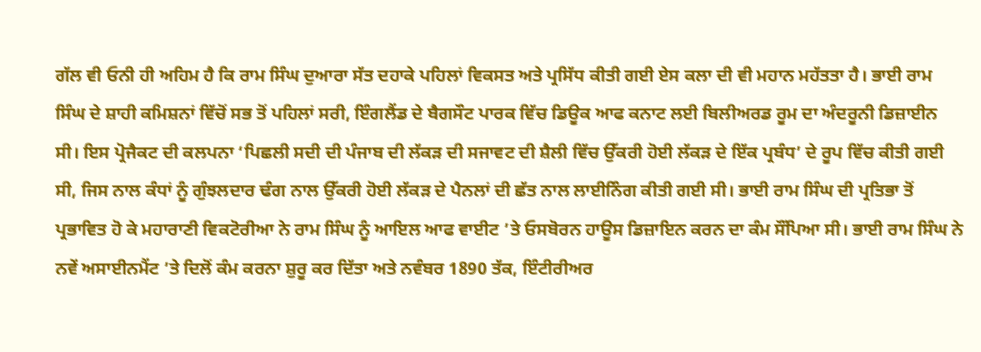ਗੱਲ ਵੀ ਓਨੀ ਹੀ ਅਹਿਮ ਹੈ ਕਿ ਰਾਮ ਸਿੰਘ ਦੁਆਰਾ ਸੱਤ ਦਹਾਕੇ ਪਹਿਲਾਂ ਵਿਕਸਤ ਅਤੇ ਪ੍ਰਸਿੱਧ ਕੀਤੀ ਗਈ ਏਸ ਕਲਾ ਦੀ ਵੀ ਮਹਾਨ ਮਹੱਤਤਾ ਹੈ। ਭਾਈ ਰਾਮ ਸਿੰਘ ਦੇ ਸ਼ਾਹੀ ਕਮਿਸ਼ਨਾਂ ਵਿੱਚੋਂ ਸਭ ਤੋਂ ਪਹਿਲਾਂ ਸਰੀ, ਇੰਗਲੈਂਡ ਦੇ ਬੈਗਸੌਟ ਪਾਰਕ ਵਿੱਚ ਡਿਊਕ ਆਫ ਕਨਾਟ ਲਈ ਬਿਲੀਅਰਡ ਰੂਮ ਦਾ ਅੰਦਰੂਨੀ ਡਿਜ਼ਾਈਨ ਸੀ। ਇਸ ਪ੍ਰੋਜੈਕਟ ਦੀ ਕਲਪਨਾ ‘ਪਿਛਲੀ ਸਦੀ ਦੀ ਪੰਜਾਬ ਦੀ ਲੱਕੜ ਦੀ ਸਜਾਵਟ ਦੀ ਸ਼ੈਲੀ ਵਿੱਚ ਉੱਕਰੀ ਹੋਈ ਲੱਕੜ ਦੇ ਇੱਕ ਪ੍ਰਬੰਧ’ ਦੇ ਰੂਪ ਵਿੱਚ ਕੀਤੀ ਗਈ ਸੀ, ਜਿਸ ਨਾਲ ਕੰਧਾਂ ਨੂੰ ਗੁੰਝਲਦਾਰ ਢੰਗ ਨਾਲ ਉੱਕਰੀ ਹੋਈ ਲੱਕੜ ਦੇ ਪੈਨਲਾਂ ਦੀ ਛੱਤ ਨਾਲ ਲਾਈਨਿੰਗ ਕੀਤੀ ਗਈ ਸੀ। ਭਾਈ ਰਾਮ ਸਿੰਘ ਦੀ ਪ੍ਰਤਿਭਾ ਤੋਂ ਪ੍ਰਭਾਵਿਤ ਹੋ ਕੇ ਮਹਾਰਾਣੀ ਵਿਕਟੋਰੀਆ ਨੇ ਰਾਮ ਸਿੰਘ ਨੂੰ ਆਇਲ ਆਫ ਵਾਈਟ ’ਤੇ ਓਸਬੋਰਨ ਹਾਊਸ ਡਿਜ਼ਾਇਨ ਕਰਨ ਦਾ ਕੰਮ ਸੌਂਪਿਆ ਸੀ। ਭਾਈ ਰਾਮ ਸਿੰਘ ਨੇ ਨਵੇਂ ਅਸਾਈਨਮੈਂਟ ’ਤੇ ਦਿਲੋਂ ਕੰਮ ਕਰਨਾ ਸ਼ੁਰੂ ਕਰ ਦਿੱਤਾ ਅਤੇ ਨਵੰਬਰ 1890 ਤੱਕ, ਇੰਟੀਰੀਅਰ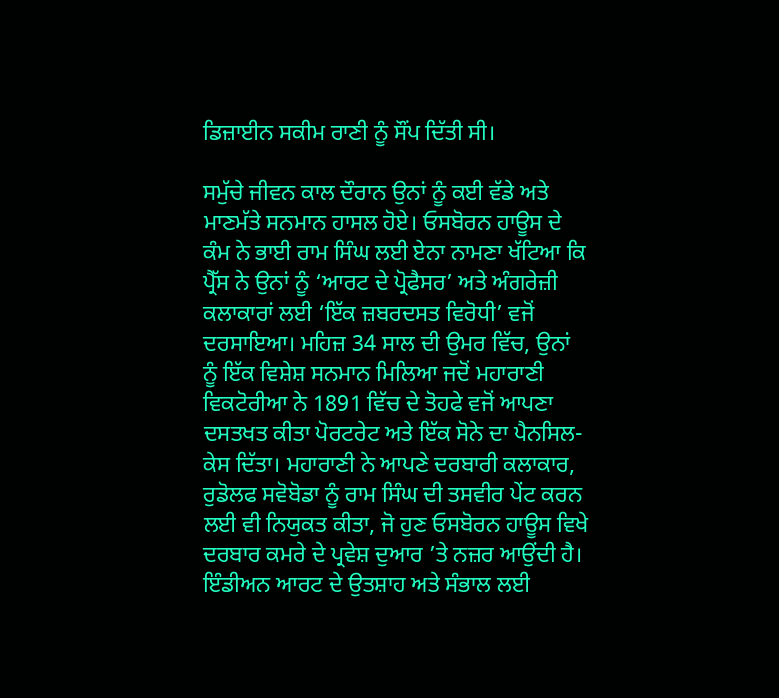ਡਿਜ਼ਾਈਨ ਸਕੀਮ ਰਾਣੀ ਨੂੰ ਸੌਂਪ ਦਿੱਤੀ ਸੀ।

ਸਮੁੱਚੇ ਜੀਵਨ ਕਾਲ ਦੌਰਾਨ ਉਨਾਂ ਨੂੰ ਕਈ ਵੱਡੇ ਅਤੇ ਮਾਣਮੱਤੇ ਸਨਮਾਨ ਹਾਸਲ ਹੋਏ। ਓਸਬੋਰਨ ਹਾਊਸ ਦੇ ਕੰਮ ਨੇ ਭਾਈ ਰਾਮ ਸਿੰਘ ਲਈ ਏਨਾ ਨਾਮਣਾ ਖੱਟਿਆ ਕਿ ਪ੍ਰੈੱਸ ਨੇ ਉਨਾਂ ਨੂੰ ‘ਆਰਟ ਦੇ ਪ੍ਰੋਫੈਸਰ’ ਅਤੇ ਅੰਗਰੇਜ਼ੀ ਕਲਾਕਾਰਾਂ ਲਈ ‘ਇੱਕ ਜ਼ਬਰਦਸਤ ਵਿਰੋਧੀ’ ਵਜੋਂ ਦਰਸਾਇਆ। ਮਹਿਜ਼ 34 ਸਾਲ ਦੀ ਉਮਰ ਵਿੱਚ, ਉਨਾਂ ਨੂੰ ਇੱਕ ਵਿਸ਼ੇਸ਼ ਸਨਮਾਨ ਮਿਲਿਆ ਜਦੋਂ ਮਹਾਰਾਣੀ ਵਿਕਟੋਰੀਆ ਨੇ 1891 ਵਿੱਚ ਦੇ ਤੋਹਫੇ ਵਜੋਂ ਆਪਣਾ ਦਸਤਖਤ ਕੀਤਾ ਪੋਰਟਰੇਟ ਅਤੇ ਇੱਕ ਸੋਨੇ ਦਾ ਪੈਨਸਿਲ-ਕੇਸ ਦਿੱਤਾ। ਮਹਾਰਾਣੀ ਨੇ ਆਪਣੇ ਦਰਬਾਰੀ ਕਲਾਕਾਰ, ਰੁਡੋਲਫ ਸਵੋਬੋਡਾ ਨੂੰ ਰਾਮ ਸਿੰਘ ਦੀ ਤਸਵੀਰ ਪੇਂਟ ਕਰਨ ਲਈ ਵੀ ਨਿਯੁਕਤ ਕੀਤਾ, ਜੋ ਹੁਣ ਓਸਬੋਰਨ ਹਾਊਸ ਵਿਖੇ ਦਰਬਾਰ ਕਮਰੇ ਦੇ ਪ੍ਰਵੇਸ਼ ਦੁਆਰ ’ਤੇ ਨਜ਼ਰ ਆਉਂਦੀ ਹੈ। ਇੰਡੀਅਨ ਆਰਟ ਦੇ ਉਤਸ਼ਾਹ ਅਤੇ ਸੰਭਾਲ ਲਈ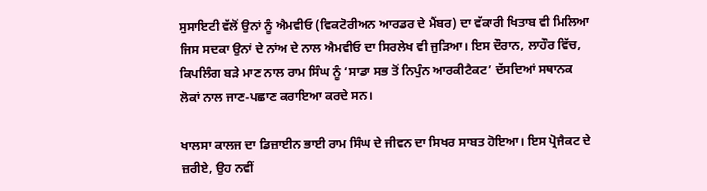ਸੁਸਾਇਟੀ ਵੱਲੋਂ ਉਨਾਂ ਨੂੰ ਐਮਵੀਓ (ਵਿਕਟੋਰੀਅਨ ਆਰਡਰ ਦੇ ਮੈਂਬਰ) ਦਾ ਵੱਕਾਰੀ ਖਿਤਾਬ ਵੀ ਮਿਲਿਆ ਜਿਸ ਸਦਕਾ ਉਨਾਂ ਦੇ ਨਾਂਅ ਦੇ ਨਾਲ ਐਮਵੀਓ ਦਾ ਸਿਰਲੇਖ ਵੀ ਜੁੜਿਆ। ਇਸ ਦੌਰਾਨ, ਲਾਹੌਰ ਵਿੱਚ, ਕਿਪਲਿੰਗ ਬੜੇ ਮਾਣ ਨਾਲ ਰਾਮ ਸਿੰਘ ਨੂੰ ‘ਸਾਡਾ ਸਭ ਤੋਂ ਨਿਪੁੰਨ ਆਰਕੀਟੈਕਟ’ ਦੱਸਦਿਆਂ ਸਥਾਨਕ ਲੋਕਾਂ ਨਾਲ ਜਾਣ-ਪਛਾਣ ਕਰਾਇਆ ਕਰਦੇ ਸਨ।

ਖਾਲਸਾ ਕਾਲਜ ਦਾ ਡਿਜ਼ਾਈਨ ਭਾਈ ਰਾਮ ਸਿੰਘ ਦੇ ਜੀਵਨ ਦਾ ਸਿਖਰ ਸਾਬਤ ਹੋਇਆ। ਇਸ ਪ੍ਰੋਜੈਕਟ ਦੇ ਜ਼ਰੀਏ, ਉਹ ਨਵੀਂ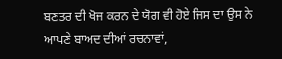ਬਣਤਰ ਦੀ ਖੋਜ ਕਰਨ ਦੇ ਯੋਗ ਵੀ ਹੋਏ ਜਿਸ ਦਾ ਉਸ ਨੇ ਆਪਣੇ ਬਾਅਦ ਦੀਆਂ ਰਚਨਾਵਾਂ,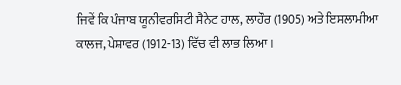ਜਿਵੇਂ ਕਿ ਪੰਜਾਬ ਯੂਨੀਵਰਸਿਟੀ ਸੈਨੇਟ ਹਾਲ, ਲਾਹੌਰ (1905) ਅਤੇ ਇਸਲਾਮੀਆ ਕਾਲਜ, ਪੇਸ਼ਾਵਰ (1912-13) ਵਿੱਚ ਵੀ ਲਾਭ ਲਿਆ।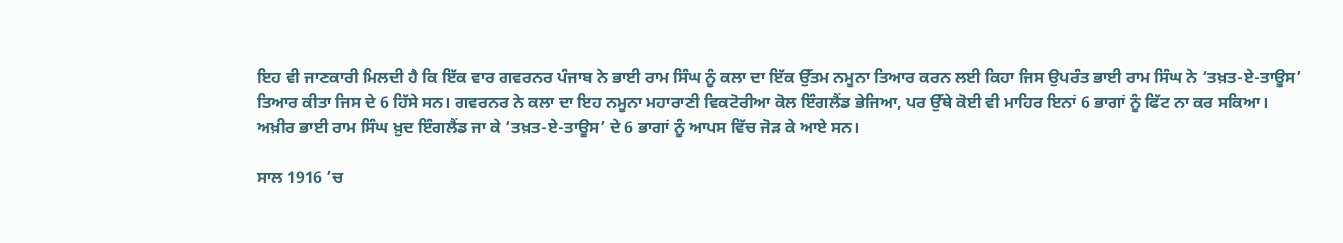ਇਹ ਵੀ ਜਾਣਕਾਰੀ ਮਿਲਦੀ ਹੈ ਕਿ ਇੱਕ ਵਾਰ ਗਵਰਨਰ ਪੰਜਾਬ ਨੇ ਭਾਈ ਰਾਮ ਸਿੰਘ ਨੂੰ ਕਲਾ ਦਾ ਇੱਕ ਉੱਤਮ ਨਮੂਨਾ ਤਿਆਰ ਕਰਨ ਲਈ ਕਿਹਾ ਜਿਸ ਉਪਰੰਤ ਭਾਈ ਰਾਮ ਸਿੰਘ ਨੇ ‘ਤਖ਼ਤ-ਏ-ਤਾਊਸ’ ਤਿਆਰ ਕੀਤਾ ਜਿਸ ਦੇ 6 ਹਿੱਸੇ ਸਨ। ਗਵਰਨਰ ਨੇ ਕਲਾ ਦਾ ਇਹ ਨਮੂਨਾ ਮਹਾਰਾਣੀ ਵਿਕਟੋਰੀਆ ਕੋਲ ਇੰਗਲੈਂਡ ਭੇਜਿਆ, ਪਰ ਉੱਥੇ ਕੋਈ ਵੀ ਮਾਹਿਰ ਇਨਾਂ 6 ਭਾਗਾਂ ਨੂੰ ਫਿੱਟ ਨਾ ਕਰ ਸਕਿਆ। ਅਖ਼ੀਰ ਭਾਈ ਰਾਮ ਸਿੰਘ ਖ਼ੁਦ ਇੰਗਲੈਂਡ ਜਾ ਕੇ ‘ਤਖ਼ਤ-ਏ-ਤਾਊਸ’ ਦੇ 6 ਭਾਗਾਂ ਨੂੰ ਆਪਸ ਵਿੱਚ ਜੋੜ ਕੇ ਆਏ ਸਨ।

ਸਾਲ 1916 ’ਚ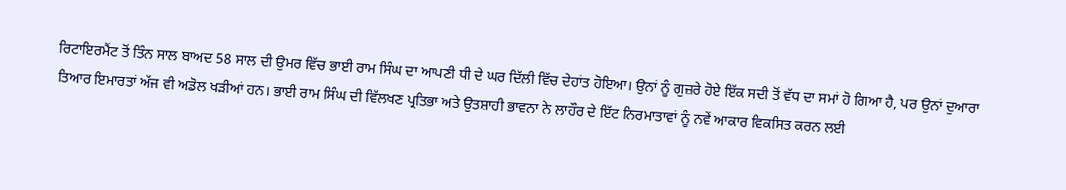ਰਿਟਾਇਰਮੈਂਟ ਤੋਂ ਤਿੰਨ ਸਾਲ ਬਾਅਦ 58 ਸਾਲ ਦੀ ਉਮਰ ਵਿੱਚ ਭਾਈ ਰਾਮ ਸਿੰਘ ਦਾ ਆਪਣੀ ਧੀ ਦੇ ਘਰ ਦਿੱਲੀ ਵਿੱਚ ਦੇਹਾਂਤ ਹੋਇਆ। ਉਨਾਂ ਨੂੰ ਗੁਜ਼ਰੇ ਹੋਏ ਇੱਕ ਸਦੀ ਤੋਂ ਵੱਧ ਦਾ ਸਮਾਂ ਹੋ ਗਿਆ ਹੈ, ਪਰ ਉਨਾਂ ਦੁਆਰਾ ਤਿਆਰ ਇਮਾਰਤਾਂ ਅੱਜ ਵੀ ਅਡੋਲ ਖੜੀਆਂ ਹਨ। ਭਾਈ ਰਾਮ ਸਿੰਘ ਦੀ ਵਿੱਲਖਣ ਪ੍ਰਤਿਭਾ ਅਤੇ ਉਤਸ਼ਾਹੀ ਭਾਵਨਾ ਨੇ ਲਾਹੌਰ ਦੇ ਇੱਟ ਨਿਰਮਾਤਾਵਾਂ ਨੂੰ ਨਵੇਂ ਆਕਾਰ ਵਿਕਸਿਤ ਕਰਨ ਲਈ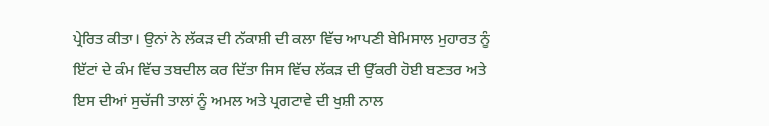ਪ੍ਰੇਰਿਤ ਕੀਤਾ। ਉਨਾਂ ਨੇ ਲੱਕੜ ਦੀ ਨੱਕਾਸ਼ੀ ਦੀ ਕਲਾ ਵਿੱਚ ਆਪਣੀ ਬੇਮਿਸਾਲ ਮੁਹਾਰਤ ਨੂੰ ਇੱਟਾਂ ਦੇ ਕੰਮ ਵਿੱਚ ਤਬਦੀਲ ਕਰ ਦਿੱਤਾ ਜਿਸ ਵਿੱਚ ਲੱਕੜ ਦੀ ਉੱਕਰੀ ਹੋਈ ਬਣਤਰ ਅਤੇ ਇਸ ਦੀਆਂ ਸੁਚੱਜੀ ਤਾਲਾਂ ਨੂੰ ਅਮਲ ਅਤੇ ਪ੍ਰਗਟਾਵੇ ਦੀ ਖੁਸ਼ੀ ਨਾਲ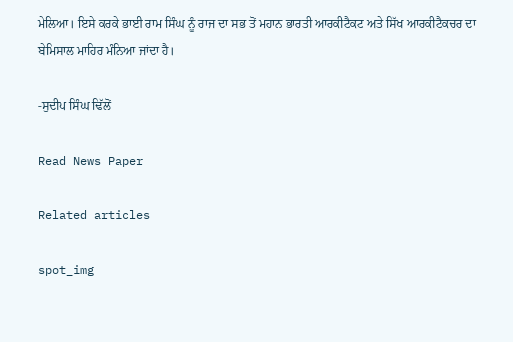ਮੇਲਿਆ। ਇਸੇ ਕਰਕੇ ਭਾਈ ਰਾਮ ਸਿੰਘ ਨੂੰ ਰਾਜ ਦਾ ਸਭ ਤੋਂ ਮਹਾਨ ਭਾਰਤੀ ਆਰਕੀਟੈਕਟ ਅਤੇ ਸਿੱਖ ਆਰਕੀਟੈਕਚਰ ਦਾ ਬੇਮਿਸਾਲ ਮਾਹਿਰ ਮੰਨਿਆ ਜਾਂਦਾ ਹੈ।

-ਸੁਦੀਪ ਸਿੰਘ ਢਿੱਲੋਂ

Read News Paper

Related articles

spot_img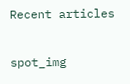Recent articles

spot_img